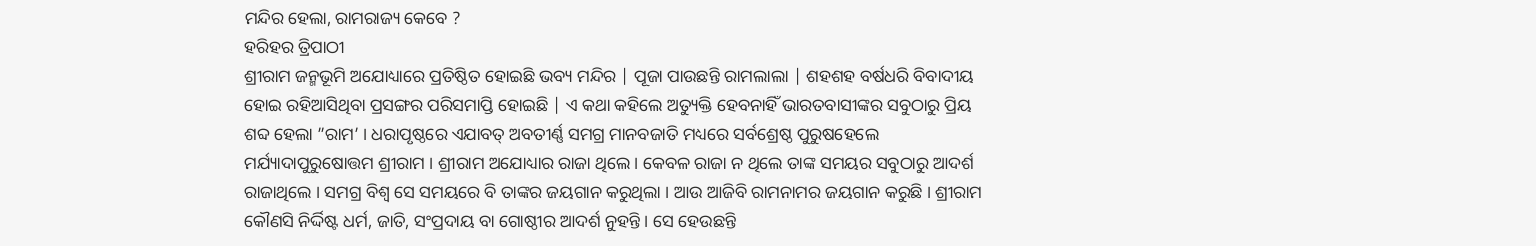ମନ୍ଦିର ହେଲା, ରାମରାଜ୍ୟ କେବେ ?
ହରିହର ତ୍ରିପାଠୀ
ଶ୍ରୀରାମ ଜନ୍ମଭୂମି ଅଯୋଧ୍ୟାରେ ପ୍ରତିଷ୍ଠିତ ହୋଇଛି ଭବ୍ୟ ମନ୍ଦିର | ପୂଜା ପାଉଛନ୍ତି ରାମଲାଲା | ଶହଶହ ବର୍ଷଧରି ବିବାଦୀୟ ହୋଇ ରହିଆସିଥିବା ପ୍ରସଙ୍ଗର ପରିସମାପ୍ତି ହୋଇଛି | ଏ କଥା କହିଲେ ଅତ୍ୟୁକ୍ତି ହେବନାହିଁ ଭାରତବାସୀଙ୍କର ସବୁଠାରୁ ପ୍ରିୟ ଶବ୍ଦ ହେଲା ”ରାମ’ । ଧରାପୃଷ୍ଠରେ ଏଯାବତ୍ ଅବତୀର୍ଣ୍ଣ ସମଗ୍ର ମାନବଜାତି ମଧ୍ୟରେ ସର୍ବଶ୍ରେଷ୍ଠ ପୁରୁଷହେଲେ ମର୍ଯ୍ୟାଦାପୁରୁଷୋତ୍ତମ ଶ୍ରୀରାମ । ଶ୍ରୀରାମ ଅଯୋଧ୍ୟାର ରାଜା ଥିଲେ । କେବଳ ରାଜା ନ ଥିଲେ ତାଙ୍କ ସମୟର ସବୁଠାରୁ ଆଦର୍ଶ ରାଜାଥିଲେ । ସମଗ୍ର ବିଶ୍ୱ ସେ ସମୟରେ ବି ତାଙ୍କର ଜୟଗାନ କରୁଥିଲା । ଆଉ ଆଜିବି ରାମନାମର ଜୟଗାନ କରୁଛି । ଶ୍ରୀରାମ କୌଣସି ନିର୍ଦ୍ଦିଷ୍ଟ ଧର୍ମ, ଜାତି, ସଂପ୍ରଦାୟ ବା ଗୋଷ୍ଠୀର ଆଦର୍ଶ ନୁହନ୍ତି । ସେ ହେଉଛନ୍ତି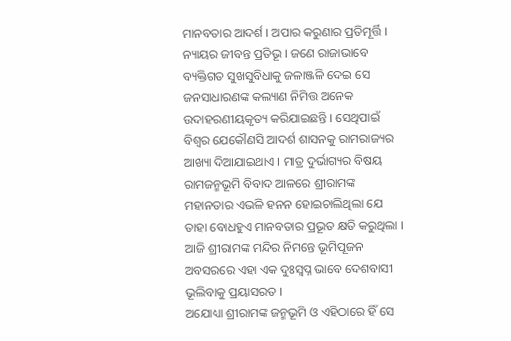ମାନବତାର ଆଦର୍ଶ । ଅପାର କରୁଣାର ପ୍ରତିମୂର୍ତ୍ତି । ନ୍ୟାୟର ଜୀବନ୍ତ ପ୍ରତିଭୂ । ଜଣେ ରାଜାଭାବେ ବ୍ୟକ୍ତିଗତ ସୁଖସୁବିଧାକୁ ଜଳାଞ୍ଜଳି ଦେଇ ସେ ଜନସାଧାରଣଙ୍କ କଲ୍ୟାଣ ନିମିତ୍ତ ଅନେକ ଉଦାହରଣୀୟକୃତ୍ୟ କରିଯାଇଛନ୍ତି । ସେଥିପାଇଁ ବିଶ୍ୱର ଯେକୌଣସି ଆଦର୍ଶ ଶାସନକୁ ରାମରାଜ୍ୟର ଆଖ୍ୟା ଦିଆଯାଇଥାଏ । ମାତ୍ର ଦୁର୍ଭାଗ୍ୟର ବିଷୟ ରାମଜନ୍ମଭୂମି ବିବାଦ ଆଳରେ ଶ୍ରୀରାମଙ୍କ ମହାନତାର ଏଭଳି ହନନ ହୋଇଚାଲିଥିଲା ଯେ ତାହା ବୋଧହୁଏ ମାନବତାର ପ୍ରଭୂତ କ୍ଷତି କରୁଥିଲା । ଆଜି ଶ୍ରୀରାମଙ୍କ ମନ୍ଦିର ନିମନ୍ତେ ଭୂମିପୂଜନ ଅବସରରେ ଏହା ଏକ ଦୁଃସ୍ୱପ୍ନ ଭାବେ ଦେଶବାସୀ ଭୂଲିବାକୁ ପ୍ରୟାସରତ ।
ଅଯୋଧ୍ୟା ଶ୍ରୀରାମଙ୍କ ଜନ୍ମଭୂମି ଓ ଏହିଠାରେ ହିଁ ସେ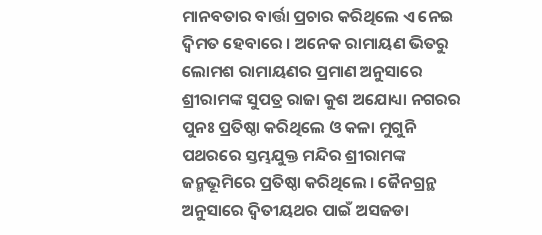ମାନବତାର ବାର୍ତ୍ତା ପ୍ରଚାର କରିଥିଲେ ଏ ନେଇ ଦ୍ୱିମତ ହେବାରେ । ଅନେକ ରାମାୟଣ ଭିତରୁ ଲୋମଶ ରାମାୟଣର ପ୍ରମାଣ ଅନୁସାରେ ଶ୍ରୀରାମଙ୍କ ସୁପତ୍ର ରାଜା କୁଶ ଅଯୋଧ୍ୟା ନଗରର ପୁନଃ ପ୍ରତିଷ୍ଠା କରିଥିଲେ ଓ କଳା ମୁଗୁନି ପଥରରେ ସ୍ତମ୍ଭଯୁକ୍ତ ମନ୍ଦିର ଶ୍ରୀରାମଙ୍କ ଜନ୍ମଭୂମିରେ ପ୍ରତିଷ୍ଠା କରିଥିଲେ । ଜୈନଗ୍ରନ୍ଥ ଅନୁସାରେ ଦ୍ୱିତୀୟଥର ପାଇଁ ଅସଜଡା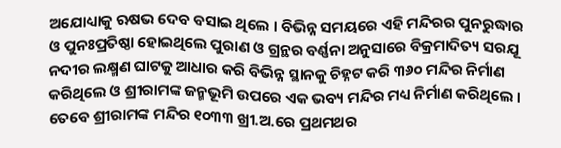ଅଯୋଧ୍ୟାକୁ ଋଷଭ ଦେବ ବସାଇ ଥିଲେ । ବିଭିନ୍ନ ସମୟରେ ଏହି ମନ୍ଦିରର ପୁନରୁଦ୍ଧାର ଓ ପୁନଃପ୍ରତିଷ୍ଠା ହୋଇଥିଲେ ପୁରାଣ ଓ ଗ୍ରନ୍ଥର ବର୍ଣ୍ଣନା ଅନୁସାରେ ବିକ୍ରମାଦିତ୍ୟ ସରଯୂ ନଦୀର ଲକ୍ଷ୍ମଣ ଘାଟକୁ ଆଧାର କରି ବିଭିନ୍ନ ସ୍ଥାନକୁ ଚିହ୍ନଟ କରି ୩୬୦ ମନ୍ଦିର ନିର୍ମାଣ କରିଥିଲେ ଓ ଶ୍ରୀରାମଙ୍କ ଜନ୍ମଭୂମି ଉପରେ ଏକ ଭବ୍ୟ ମନ୍ଦିର ମଧ୍ୟ ନିର୍ମାଣ କରିଥିଲେ । ତେବେ ଶ୍ରୀରାମଙ୍କ ମନ୍ଦିର ୧୦୩୩ ଖ୍ରୀ.ଅ.ରେ ପ୍ରଥମଥର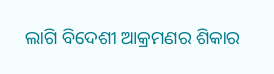ଲାଗି ବିଦେଶୀ ଆକ୍ରମଣର ଶିକାର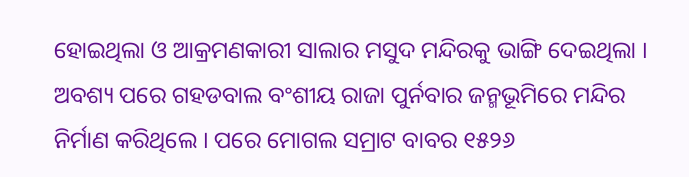ହୋଇଥିଲା ଓ ଆକ୍ରମଣକାରୀ ସାଲାର ମସୁଦ ମନ୍ଦିରକୁ ଭାଙ୍ଗି ଦେଇଥିଲା । ଅବଶ୍ୟ ପରେ ଗହଡବାଲ ବଂଶୀୟ ରାଜା ପୁର୍ନବାର ଜନ୍ମଭୂମିରେ ମନ୍ଦିର ନିର୍ମାଣ କରିଥିଲେ । ପରେ ମୋଗଲ ସମ୍ରାଟ ବାବର ୧୫୨୬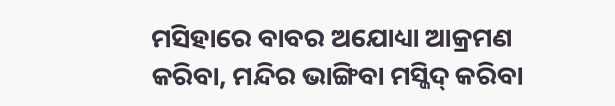ମସିହାରେ ବାବର ଅଯୋଧ୍ୟା ଆକ୍ରମଣ କରିବା, ମନ୍ଦିର ଭାଙ୍ଗିବା ମସ୍ଜିଦ୍ କରିବା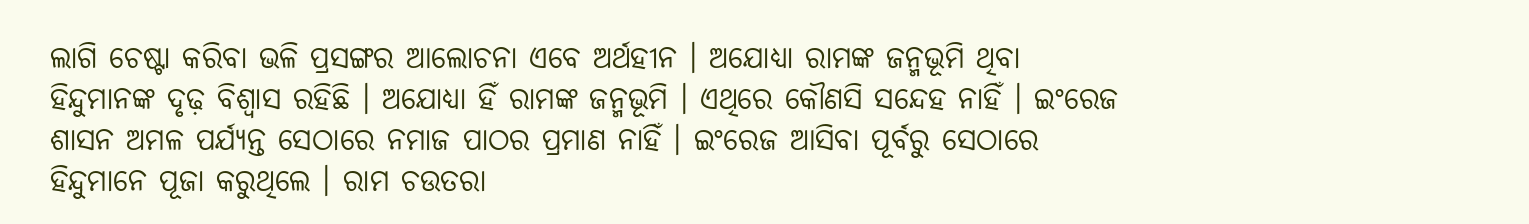ଲାଗି ଚେଷ୍ଟା କରିବା ଭଳି ପ୍ରସଙ୍ଗର ଆଲୋଚନା ଏବେ ଅର୍ଥହୀନ । ଅଯୋଧ୍ୟା ରାମଙ୍କ ଜନ୍ମଭୂମି ଥିବା ହିନ୍ଦୁମାନଙ୍କ ଦୃଢ଼ ବିଶ୍ୱାସ ରହିଛି । ଅଯୋଧ୍ୟା ହିଁ ରାମଙ୍କ ଜନ୍ମଭୂମି । ଏଥିରେ କୌଣସି ସନ୍ଦେହ ନାହିଁ । ଇଂରେଜ ଶାସନ ଅମଳ ପର୍ଯ୍ୟନ୍ତ ସେଠାରେ ନମାଜ ପାଠର ପ୍ରମାଣ ନାହିଁ । ଇଂରେଜ ଆସିବା ପୂର୍ବରୁ ସେଠାରେ ହିନ୍ଦୁମାନେ ପୂଜା କରୁଥିଲେ । ରାମ ଚଉତରା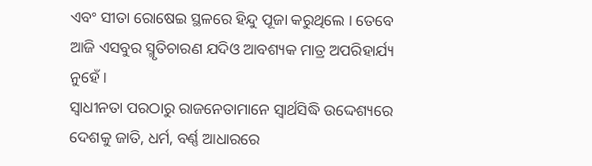ଏବଂ ସୀତା ରୋଷେଇ ସ୍ଥଳରେ ହିନ୍ଦୁ ପୂଜା କରୁଥିଲେ । ତେବେ ଆଜି ଏସବୁର ସ୍ମୃତିଚାରଣ ଯଦିଓ ଆବଶ୍ୟକ ମାତ୍ର ଅପରିହାର୍ଯ୍ୟ ନୁହେଁ ।
ସ୍ୱାଧୀନତା ପରଠାରୁ ରାଜନେତାମାନେ ସ୍ୱାର୍ଥସିଦ୍ଧି ଉଦ୍ଦେଶ୍ୟରେ ଦେଶକୁ ଜାତି, ଧର୍ମ, ବର୍ଣ୍ଣ ଆଧାରରେ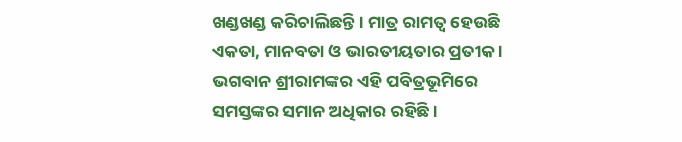ଖଣ୍ଡଖଣ୍ଡ କରିଚାଲିଛନ୍ତି । ମାତ୍ର ରାମତ୍ୱ ହେଉଛି ଏକତା, ମାନବତା ଓ ଭାରତୀୟତାର ପ୍ରତୀକ । ଭଗବାନ ଶ୍ରୀରାମଙ୍କର ଏହି ପବିତ୍ରଭୂମିରେ ସମସ୍ତଙ୍କର ସମାନ ଅଧିକାର ରହିଛି ।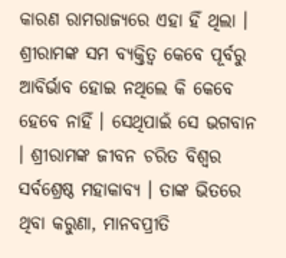କାରଣ ରାମରାଜ୍ୟରେ ଏହା ହିଁ ଥିଲା । ଶ୍ରୀରାମଙ୍କ ସମ ବ୍ୟକ୍ତିତ୍ୱ କେବେ ପୂର୍ବରୁ ଆବିର୍ଭାବ ହୋଇ ନଥିଲେ କି କେବେ ହେବେ ନାହିଁ । ସେଥିପାଇଁ ସେ ଭଗବାନ । ଶ୍ରୀରାମଙ୍କ ଜୀବନ ଚରିତ ବିଶ୍ୱର ସର୍ବଶ୍ରେଷ୍ଠ ମହାକାବ୍ୟ । ତାଙ୍କ ଭିତରେ ଥିବା କରୁଣା, ମାନବପ୍ରୀତି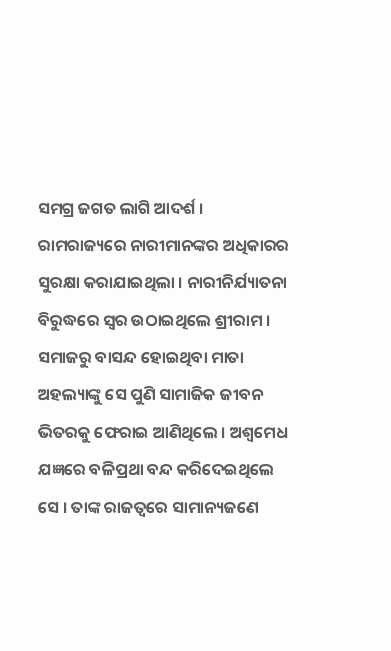ସମଗ୍ର ଜଗତ ଲାଗି ଆଦର୍ଶ । ରାମରାଜ୍ୟରେ ନାରୀମାନଙ୍କର ଅଧିକାରର ସୁରକ୍ଷା କରାଯାଇଥିଲା । ନାରୀନିର୍ଯ୍ୟାତନା ବିରୁଦ୍ଧରେ ସ୍ୱର ଉଠାଇଥିଲେ ଶ୍ରୀରାମ । ସମାଜରୁ ବାସନ୍ଦ ହୋଇଥିବା ମାତା ଅହଲ୍ୟାଙ୍କୁ ସେ ପୁଣି ସାମାଜିକ ଜୀବନ ଭିତରକୁ ଫେରାଇ ଆଣିଥିଲେ । ଅଶ୍ୱମେଧ ଯଜ୍ଞରେ ବଳିପ୍ରଥା ବନ୍ଦ କରିଦେଇଥିଲେ ସେ । ତାଙ୍କ ରାଜତ୍ୱରେ ସାମାନ୍ୟଜଣେ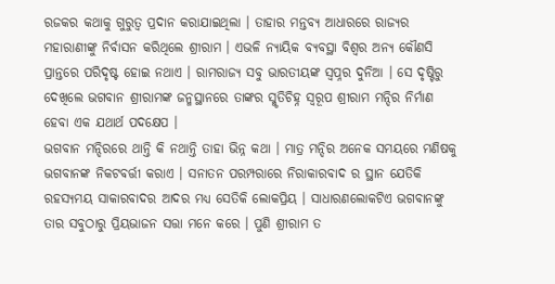ରଜକର କଥାକୁ ଗୁରୁତ୍ୱ ପ୍ରଦାନ କରାଯାଇଥିଲା । ତାହାର ମନ୍ତବ୍ୟ ଆଧାରରେ ରାଜ୍ୟର ମହାରାଣୀଙ୍କୁ ନିର୍ବାସନ କରିଥିଲେ ଶ୍ରୀରାମ । ଏଭଳି ନ୍ୟାୟିକ ବ୍ୟବସ୍ଥା ବିଶ୍ୱର ଅନ୍ୟ କୌଣସି ପ୍ରାନ୍ତରେ ପରିଦୃଷ୍ଟ ହୋଇ ନଥାଏ । ରାମରାଜ୍ୟ ସବୁ ଭାରତୀୟଙ୍କ ସ୍ୱପ୍ନର ଦୁନିଆ । ସେ ଦୃଷ୍ଟିରୁ ଦେଖିଲେ ଭଗବାନ ଶ୍ରୀରାମଙ୍କ ଜନ୍ମସ୍ଥାନରେ ତାଙ୍କର ସ୍ମୃତିଚିହ୍ନ ସ୍ୱରୂପ ଶ୍ରୀରାମ ମନ୍ଦିର ନିର୍ମାଣ ହେବା ଏକ ଯଥାର୍ଥ ପଦକ୍ଷେପ ।
ଭଗବାନ ମନ୍ଦିରରେ ଥାନ୍ତି କି ନଥାନ୍ତି ତାହା ଭିନ୍ନ କଥା । ମାତ୍ର ମନ୍ଦିର ଅନେକ ସମୟରେ ମଣିଷକୁ ଭଗବାନଙ୍କ ନିକଟବର୍ତ୍ତୀ କରାଏ । ସନାତନ ପରମ୍ପରାରେ ନିରାକାରବାଦ ର ସ୍ଥାନ ଯେତିକି ରହସ୍ୟମୟ ସାକାରବାଦର ଆଦର ମଧ୍ୟ ସେତିକି ଲୋକପ୍ରିୟ । ସାଧାରଣଲୋକଟିଏ ଭଗବାନଙ୍କୁ ତାର ସବୁଠାରୁ ପ୍ରିୟଭାଜନ ସତ୍ତା ମନେ କରେ । ପୁଣି ଶ୍ରୀରାମ ତ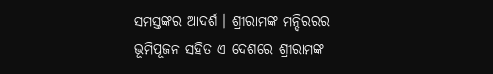ସମସ୍ତଙ୍କର ଆଦର୍ଶ । ଶ୍ରୀରାମଙ୍କ ମନ୍ଦିରରର ଭୂମିପୂଜନ ସହିତ ଏ ଦେଶରେ ଶ୍ରୀରାମଙ୍କ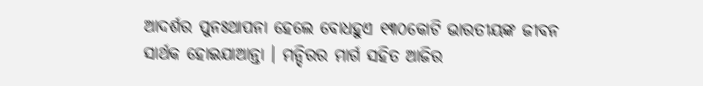ଆଦର୍ଶର ପୁନଃଥାପନା ହେଲେ ବୋଧହୁଏ ୧୩୦କୋଟି ଭାରତୀୟଙ୍କ ଜୀବନ ସାର୍ଥକ ହୋଇଯାଆନ୍ତା । ମନ୍ଦିରର ମାର୍ଗ ସହିତ ଆଜିର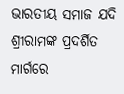ଭାରତୀୟ ସମାଜ ଯଦି ଶ୍ରୀରାମଙ୍କ ପ୍ରଦର୍ଶିତ ମାର୍ଗରେ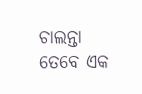ଚାଲନ୍ତା ତେବେ ଏକ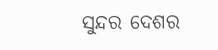ସୁନ୍ଦର ଦେଶର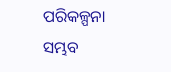ପରିକଳ୍ପନା ସମ୍ଭବ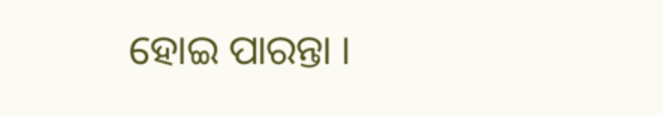ହୋଇ ପାରନ୍ତା ।